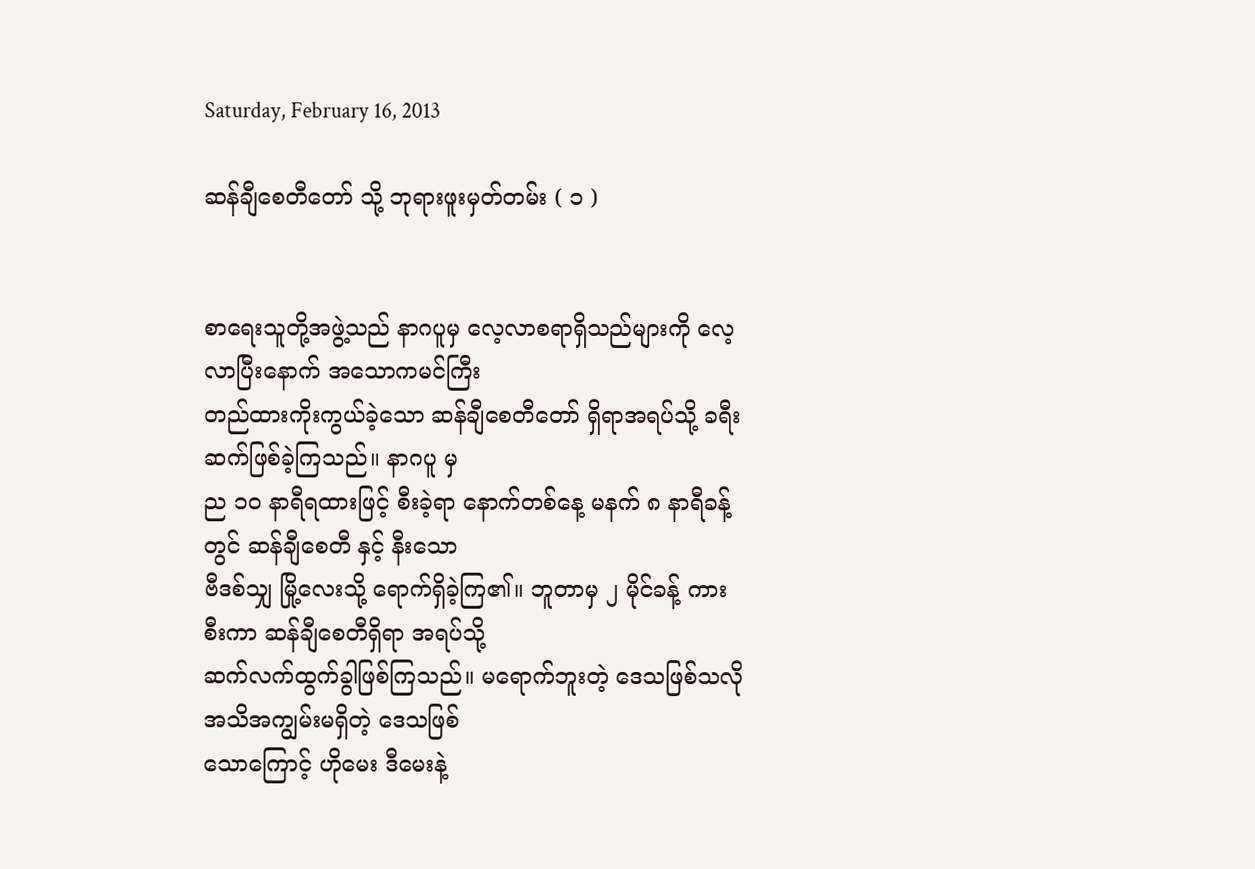Saturday, February 16, 2013

ဆန်ချီစေတီတော် သို့ ဘုရားဖူးမှတ်တမ်း ( ၁ )


စာရေးသူတို့အဖွဲ့သည် နာဂပူမှ လေ့လာစရာရှိသည်များကို လေ့လာပြီးနောက် အသောကမင်ကြီး
တည်ထားကိုးကွယ်ခဲ့သော ဆန်ချီစေတီတော် ရှိရာအရပ်သို့ ခရီးဆက်ဖြစ်ခဲ့ကြသည်။ နာဂပူ မှ
ည ၁၀ နာရီရထားဖြင့် စီးခဲ့ရာ နောက်တစ်နေ့ မနက် ၈ နာရီခန့်တွင် ဆန်ချီစေတီ နှင့် နီးသော
ဗီဒစ်သျှ မြို့လေးသို့ ရောက်ရှိခဲ့ကြ၏။ ဘူတာမှ ၂ မိုင်ခန့် ကားစီးကာ ဆန်ချီစေတီရှိရာ အရပ်သို့
ဆက်လက်ထွက်ခွါဖြစ်ကြသည်။ မရောက်ဘူးတဲ့ ဒေသဖြစ်သလို အသိအကျွမ်းမရှိတဲ့ ဒေသဖြစ်
သောကြောင့် ဟိုမေး ဒီမေးနဲ့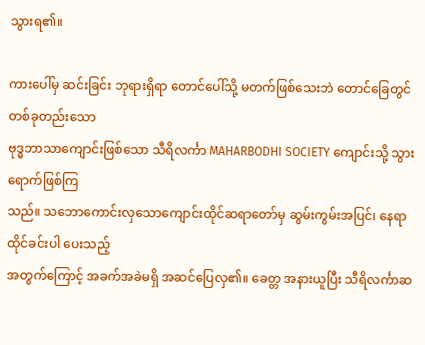သွားရ၏။

ကားပေါ်မှ ဆင်းခြင်း ဘုရားရှိရာ တောင်ပေါ်သို့ မတက်ဖြစ်သေးဘဲ တောင်ခြေတွင် တစ်ခုတည်းသော
ဗုဒ္ဓဘာသာကျောင်းဖြစ်သော သီရိလင်္ကာ MAHARBODHI SOCIETY ကျောင်းသို့ သွားရောက်ဖြစ်ကြ
သည်။ သဘောကောင်းလှသောကျောင်းထိုင်ဆရာတော်မှ ဆွမ်းကွမ်းအပြင်၊ နေရာထိုင်ခင်းပါ ပေးသည့်
အတွက်ကြောင့် အခက်အခဲမရှိ အဆင်ပြေလှ၏။ ခေတ္တ အနားယူပြီး သီရိလင်္ကာဆ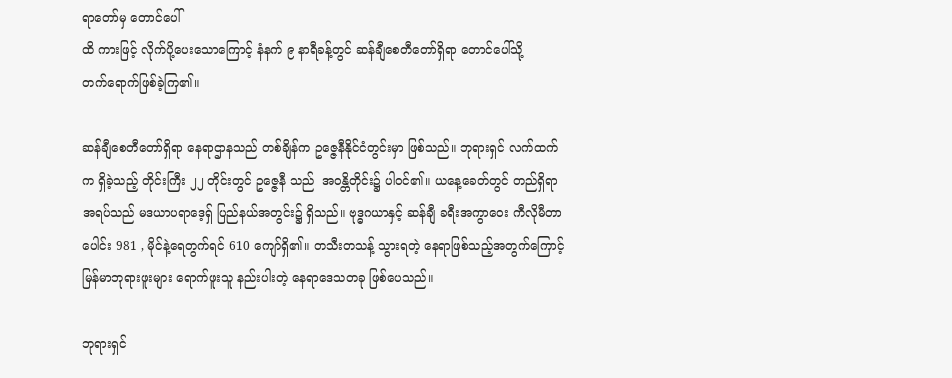ရာတော်မှ တောင်ပေါ်
ထိ ကားဖြင့် လိုက်ပို့ပေးသောကြောင့် နံနက် ၉ နာရီခန့်တွင် ဆန်ချီစေတီတော်ရှိရာ တောင်ပေါ်သို့
တက်ရောက်ဖြစ်ခဲ့ကြ၏။

ဆန်ချီစေတီတော်ရှိရာ နေရာဌာနသည် တစ်ချိန်က ဥဇ္ဇေနီနိုင်ငံတွင်းမှာ ဖြစ်သည်။ ဘုရားရှင် လက်ထက်
က ရှိခဲ့သည့် တိုင်းကြီး ၂၂ တိုင်းတွင် ဥဇ္ဇေနီ သည်  အဝန္တိတိုင်း၌ ပါဝင်၏။ ယနေ့ခေတ်တွင် တည်ရှိရာ
အရပ်သည် မဒယာပရာဒေ့ရှ် ပြည်နယ်အတွင်း၌ ရှိသည်။ ဗုဒ္ဓဂယာနှင့် ဆန်ချီ ခရီးအကွာဝေး ကီလိုမီတာ
ပေါင်း 981 , မိုင်နဲ့ရေတွက်ရင် 610 ကျော်ရှိ၏။ တသီးတသန့် သွားရတဲ့ နေရာဖြစ်သည့်အတွက်ကြောင့်
မြန်မာဘုရားဖူးများ ရောက်ဖူးသူ နည်းပါးတဲ့ နေရာဒေသတခု ဖြစ်ပေသည်။

ဘုရားရှင်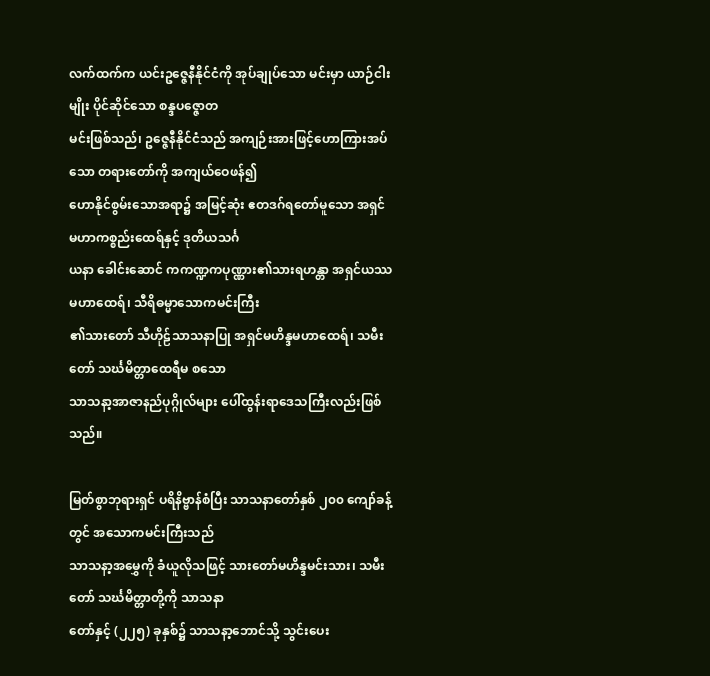လက်ထက်က ယင်းဥဇ္ဇေနီနိုင်ငံကို အုပ်ချုပ်သော မင်းမှာ ယာဉ်ငါးမျိုး ပိုင်ဆိုင်သော စန္ဒပဇ္ဇောတ
မင်းဖြစ်သည်၊ ဥဇ္ဇေနီနိုင်ငံသည် အကျဉ်းအားဖြင့်ဟောကြားအပ်သော တရားတော်ကို အကျယ်ဝေဖန်၍
ဟောနိုင်စွမ်းသောအရာ၌ အမြင့်ဆုံး ဧတဒဂ်ရတော်မူသော အရှင်မဟာကစ္စည်းထေရ်နှင့် ဒုတိယသင်္ဂ
ယနာ ခေါင်းဆောင် ကကဏ္ဍကပုဏ္ဏား၏သားရဟန္တာ အရှင်ယဿမဟာထေရ်၊ သီရိဓမ္မာသောကမင်းကြီး
၏သားတော် သီဟိုဠ်သာသနာပြု အရှင်မဟိန္ဒမဟာထေရ်၊ သမီးတော် သင်္ဃမိတ္တာထေရီမ စသော
သာသနာ့အာဇာနည်ပုဂ္ဂိုလ်များ ပေါ်ထွန်းရာဒေသကြီးလည်းဖြစ်သည်။

မြတ်စွာဘုရားရှင် ပရိနိဗ္ဗာန်စံပြီး သာသနာတော်နှစ် ၂၀၀ ကျော်ခန့်တွင် အသောကမင်းကြီးသည်
သာသနာ့အမွှေကို ခံယူလိုသဖြင့် သားတော်မဟိန္ဒမင်းသား၊ သမီးတော် သင်္ဃမိတ္တာတို့ကို သာသနာ
တော်နှင့် (၂၂၅) ခုနှစ်၌ သာသနာ့ဘောင်သို့ သွင်းပေး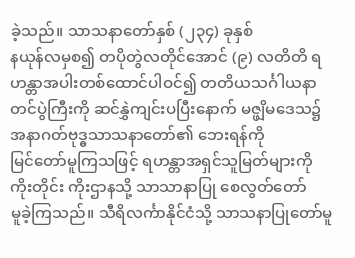ခဲ့သည်။ သာသနာတော်နှစ် (၂၃၄) ခုနှစ်
နယုန်လမှစ၍ တပိုတွဲလတိုင်အောင် (၉) လတိတိ ရဟန္တာအပါးတစ်ထောင်ပါဝင်၍ တတိယသင်္ဂါယနာ
တင်ပွဲကြီးကို ဆင်နွှဲကျင်းပပြီးနောက် မဇ္ဖျိမဒေသ၌ အနာဂတ်ဗုဒ္ဓသာသနာတော်၏ ဘေးရန်ကို
မြင်တော်မူကြသဖြင့် ရဟန္တာအရှင်သူမြတ်များကို ကိုးတိုင်း ကိုးဌာနသို့ သာသာနာပြု စေလွတ်တော်
မူခဲ့ကြသည်။ သီရိလင်္ကာနိုင်ငံသို့ သာသနာပြုတော်မူ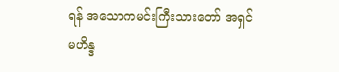ရန် အသောကမင်းကြီးသားတော် အရှင်မဟိန္ဒ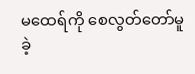မထေရ်ကို စေလွတ်တော်မူခဲ့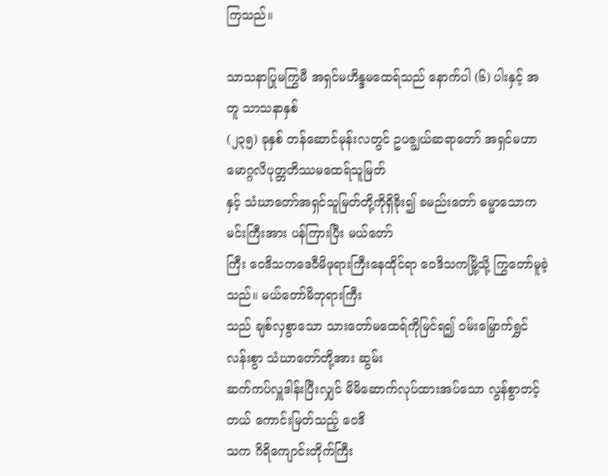ကြသည်။

သာသနာပြုမကြွမီ အရှင်မဟိန္ဒမထေရ်သည် နောက်ပါ (၆) ပါးနှင့် အတူ သာသနာနှစ်
(၂၃၅) ခုနှစ် တန်ဆောင်မုန်းလတွင် ဥပဇ္ဖျယ်ဆရာတော် အရှင်မဟာမောဂ္ဂလိပုတ္တတိဿမထေရ်သူမြတ်
နှင့် သံဃာတော်အရှင်သူမြတ်တို့ကိုရှိခိုး၍ ခမည်းတော် ဓမ္မာသောကမင်းကြီးအား ပန်ကြားပြီး မယ်တော်
ကြီး ဝေဒိသကဒေဝီမိဖုရားကြီးနေထိုင်ရာ ဝေဒိသကမြို့သို့ ကြွတော်မူခဲ့သည်။ မယ်တော်မိဘုရားကြီး
သည် ချစ်လှစွာသော သားတော်မထေရ်ကိုမြင်ရ၍ ဝမ်းမြှောက်ရွှင်လန်းစွာ သံဃာတော်တို့အား ဆွမ်း
ဆက်ကပ်လှူဒါန်းပြီးလျှင် မိမိဆောက်လုပ်ထားအပ်သော လွန်စွာတင့်တယ် ကောင်းမြတ်သည့် ဝေဒိ
သက ဂိရိကျောင်းတိုက်ကြီး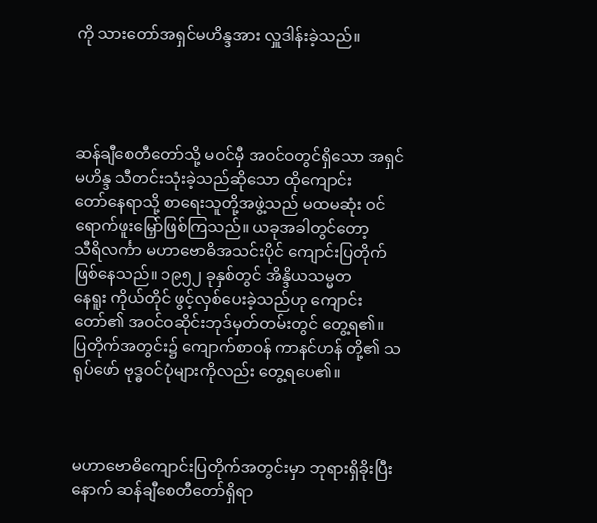ကို သားတော်အရှင်မဟိန္ဒအား လှူဒါန်းခဲ့သည်။




ဆန်ချီစေတီတော်သို့ မဝင်မှီ အဝင်ဝတွင်ရှိသော အရှင်မဟိန္ဒ သီတင်းသုံးခဲ့သည်ဆိုသော ထိုကျောင်း
တော်နေရာသို့ စာရေးသူတို့အဖွဲ့သည် မထမဆုံး ဝင်ရောက်ဖူးမြှော်ဖြစ်ကြသည်။ ယခုအခါတွင်တော့
သီရိလင်္ကာ မဟာဗောဓိအသင်းပိုင် ကျောင်းပြတိုက်ဖြစ်နေသည်။ ၁၉၅၂ ခုနှစ်တွင် အိန္ဒိယသမ္မတ
နေရူး ကိုယ်တိုင် ဖွင့်လှစ်ပေးခဲ့သည်ဟု ကျောင်းတော်၏ အဝင်ဝဆိုင်းဘုဒ်မှတ်တမ်းတွင် တွေ့ရ၏။
ပြတိုက်အတွင်း၌ ကျောက်စာဝန် ကာနင်ဟန် တို့၏ သရုပ်ဖော် ဗုဒ္ဓဝင်ပုံများကိုလည်း တွေ့ရပေ၏။



မဟာဗောဓိကျောင်းပြတိုက်အတွင်းမှာ ဘုရားရှိခိုးပြီးနောက် ဆန်ချီစေတီတော်ရှိရာ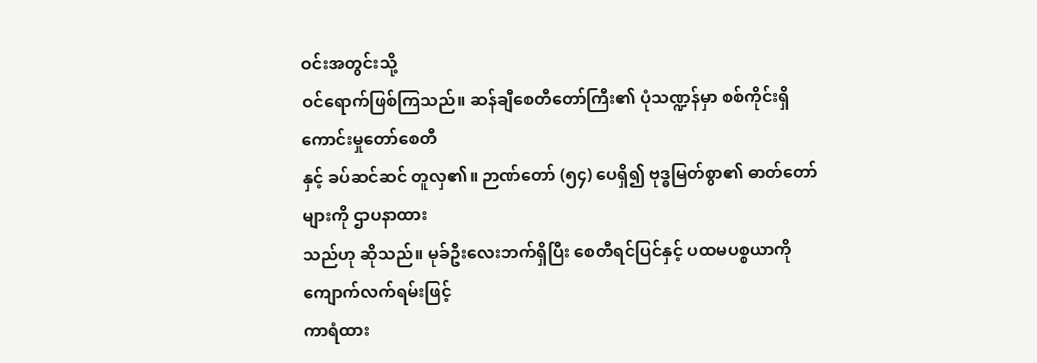ဝင်းအတွင်းသို့
ဝင်ရောက်ဖြစ်ကြသည်။ ဆန်ချီစေတီတော်ကြီး၏ ပုံသဏ္ဍန်မှာ စစ်ကိုင်းရှိ ကောင်းမှုတော်စေတီ
နှင့် ခပ်ဆင်ဆင် တူလှ၏။ ဉာဏ်တော် (၅၄) ပေရှိ၍ ဗုဒ္ဓမြတ်စွာ၏ ဓာတ်တော်များကို ဌာပနာထား
သည်ဟု ဆိုသည်။ မုခ်ဦးလေးဘက်ရှိပြီး စေတီရင်ပြင်နှင့် ပထမပစ္စယာကို ကျောက်လက်ရမ်းဖြင့်
ကာရံထား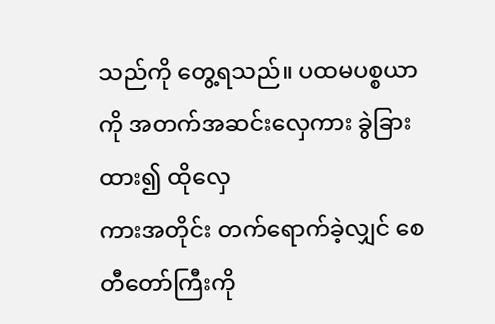သည်ကို တွေ့ရသည်။ ပထမပစ္စယာကို အတက်အဆင်းလှေကား ခွဲခြားထား၍ ထိုလှေ
ကားအတိုင်း တက်ရောက်ခဲ့လျှင် စေတီတော်ကြီးကို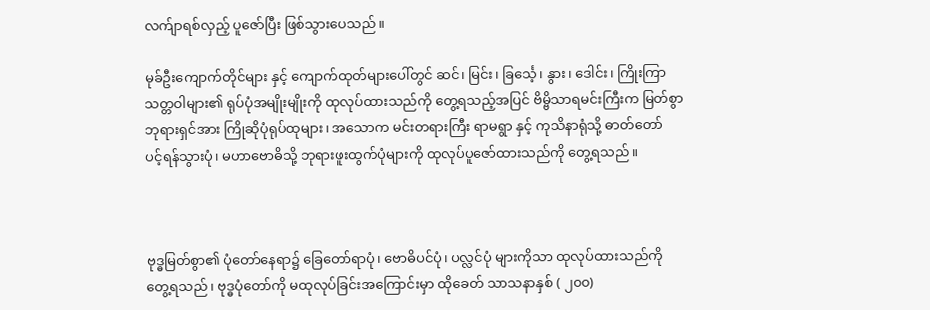လက်ျာရစ်လှည့် ပူဇော်ပြီး ဖြစ်သွားပေသည်။

မုခ်ဦးကျောက်တိုင်များ နှင့် ကျောက်ထုတ်များပေါ်တွင် ဆင်၊ မြင်း၊ ခြင်္သေ့၊ နွား၊ ဒေါင်း၊ ကြိုးကြာ
သတ္တဝါများ၏ ရုပ်ပုံအမျိုးမျိုးကို ထုလုပ်ထားသည်ကို တွေ့ရသည့်အပြင် ဗိမ္ဗိသာရမင်းကြီးက မြတ်စွာ
ဘုရားရှင်အား ကြိုဆိုပုံရုပ်ထုများ၊ အသောက မင်းတရားကြီး ရာမရွာ နှင့် ကုသိနာရုံသို့ ဓာတ်တော်
ပင့်ရန်သွားပုံ၊ မဟာဗောဓိသို့ ဘုရားဖူးထွက်ပုံများကို ထုလုပ်ပူဇော်ထားသည်ကို တွေ့ရသည်။



ဗုဒ္ဓမြတ်စွာ၏ ပုံတော်နေရာ၌ ခြေတော်ရာပုံ၊ ဗောဓိပင်ပုံ၊ ပလ္လင်ပုံ များကိုသာ ထုလုပ်ထားသည်ကို
တွေ့ရသည်၊ ဗုဒ္ဓပုံတော်ကို မထုလုပ်ခြင်းအကြောင်းမှာ ထိုခေတ် သာသနာနှစ် ( ၂၀၀)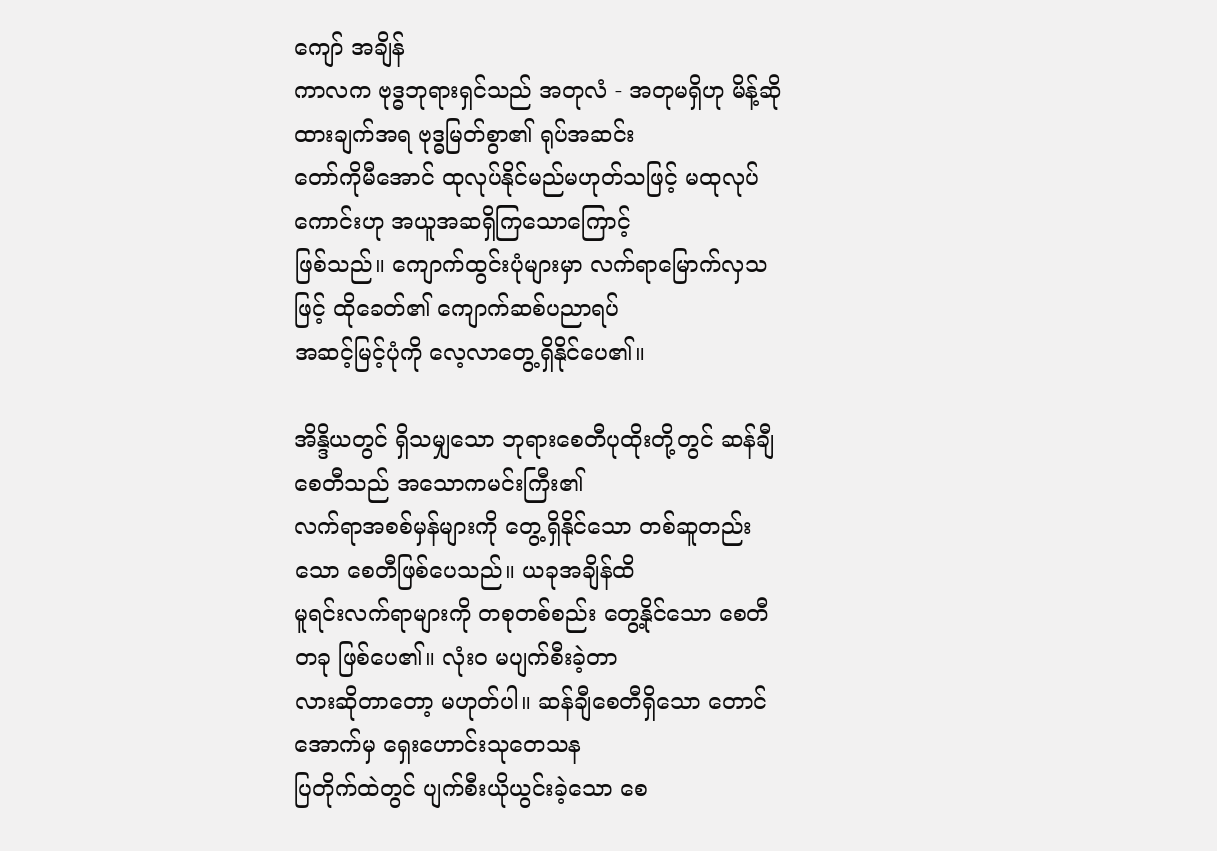ကျော် အချိန်
ကာလက ဗုဒ္ဓဘုရားရှင်သည် အတုလံ - အတုမရှိဟု မိန့်ဆိုထားချက်အရ ဗုဒ္ဓမြတ်စွာ၏ ရုပ်အဆင်း
တော်ကိုမီအောင် ထုလုပ်နိုင်မည်မဟုတ်သဖြင့် မထုလုပ်ကောင်းဟု အယူအဆရှိကြသောကြောင့်
ဖြစ်သည်။ ကျောက်ထွင်းပုံများမှာ လက်ရာမြောက်လှသဖြင့် ထိုခေတ်၏ ကျောက်ဆစ်ပညာရပ်
အဆင့်မြင့်ပုံကို လေ့လာတွေ့ရှိနိုင်ပေ၏။

အိန္ဒိယတွင် ရှိသမျှသော ဘုရားစေတီပုထိုးတို့တွင် ဆန်ချီစေတီသည် အသောကမင်းကြီး၏
လက်ရာအစစ်မှန်များကို တွေ့ရှိနိုင်သော တစ်ဆူတည်းသော စေတီဖြစ်ပေသည်။ ယခုအချိန်ထိ
မူရင်းလက်ရာများကို တစုတစ်စည်း တွေ့နိုင်သော စေတီတခု ဖြစ်ပေ၏။ လုံးဝ မပျက်စီးခဲ့တာ
လားဆိုတာတော့ မဟုတ်ပါ။ ဆန်ချီစေတီရှိသော တောင်အောက်မှ ရှေးဟောင်းသုတေသန
ပြတိုက်ထဲတွင် ပျက်စီးယိုယွင်းခဲ့သော စေ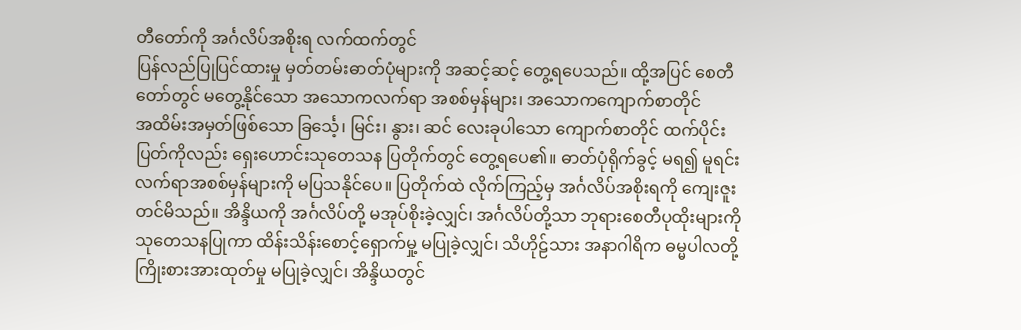တီတော်ကို အင်္ဂလိပ်အစိုးရ လက်ထက်တွင်
ပြန်လည်ပြုပြင်ထားမှု မှတ်တမ်းဓာတ်ပုံများကို အဆင့်ဆင့် တွေ့ရပေသည်။ ထို့အပြင် စေတီ
တော်တွင် မတွေ့နိုင်သော အသောကလက်ရာ အစစ်မှန်များ၊ အသောကကျောက်စာတိုင်
အထိမ်းအမှတ်ဖြစ်သော ခြင်္သေ့၊ မြင်း၊ နွား၊ ဆင် လေးခုပါသော ကျောက်စာတိုင် ထက်ပိုင်း
ပြတ်ကိုလည်း ရှေးဟောင်းသုတေသန ပြတိုက်တွင် တွေ့ရပေ၏။ ဓာတ်ပုံရိုက်ခွင့် မရ၍ မူရင်း
လက်ရာအစစ်မှန်များကို မပြသနိုင်ပေ။ ပြတိုက်ထဲ လိုက်ကြည့်မှ အင်္ဂလိပ်အစိုးရကို ကျေးဇူး
တင်မိသည်။ အိန္ဒိယကို အင်္ဂလိပ်တို့ မအုပ်စိုးခဲ့လျှင်၊ အင်္ဂလိပ်တို့သာ ဘုရားစေတီပုထိုးများကို
သုတေသနပြုကာ ထိန်းသိန်းစောင့်ရှောက်မှု့ မပြုခဲ့လျှင်၊ သိဟိုဠ်သား အနာဂါရိက ဓမ္မပါလတို့
ကြိုးစားအားထုတ်မှု မပြုခဲ့လျှင်၊ အိန္ဒိယတွင်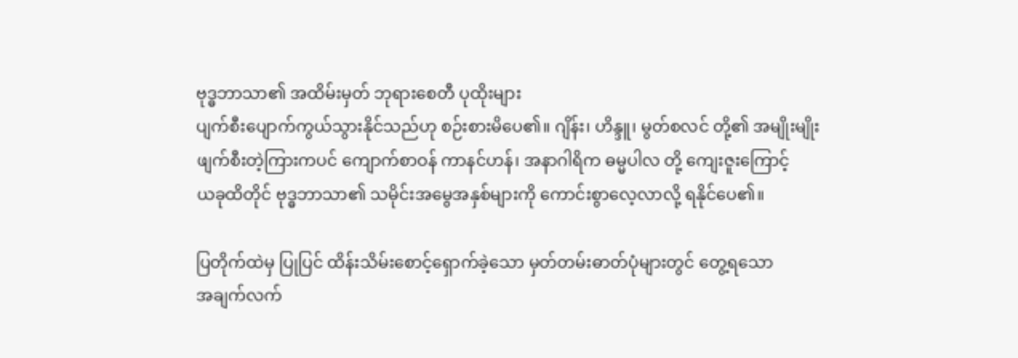ဗုဒ္ဓဘာသာ၏ အထိမ်းမှတ် ဘုရားစေတီ ပုထိုးများ
ပျက်စီးပျောက်ကွယ်သွားနိုင်သည်ဟု စဉ်းစားမိပေ၏။ ဂျိန်း၊ ဟိန္ဒူ၊ မွတ်စလင် တို့၏ အမျိုးမျိုး
ဖျက်စီးတဲ့ကြားကပင် ကျောက်စာဝန် ကာနင်ဟန်၊ အနာဂါရိက ဓမ္မပါလ တို့ ကျေးဇူးကြောင့်
ယခုထိတိုင် ဗုဒ္ဓဘာသာ၏ သမိုင်းအမွေအနှစ်များကို ကောင်းစွာလေ့လာလို့ ရနိုင်ပေ၏။

ပြတိုက်ထဲမှ ပြုပြင် ထိန်းသိမ်းစောင့်ရှောက်ခဲ့သော မှတ်တမ်းဓာတ်ပုံများတွင် တွေ့ရသော
အချက်လက်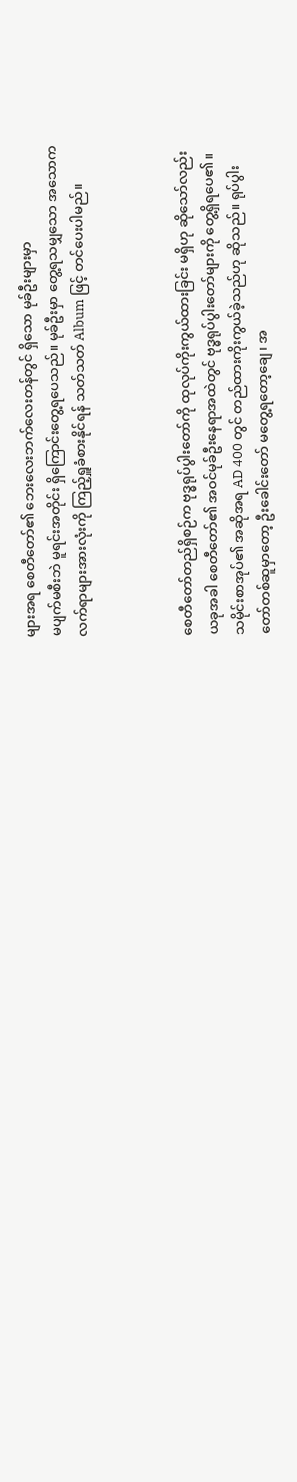များအရ စေတီတော်၏ ဘေးလေးဘက်လေးတန်တွင် ရှိသော မုခ်ဦးများမှာ
မပျက်မစီးဘဲ မူရင်းအတိုင်း ရှိကြောင်းတွေ့ရပေသည်။ မုခ်ဦးမှာ တွေ့ရသမျှသော အသောက
လက်ရာများအားလုံးကို ကြည့်ရှူခံစားနိုင်ရန် သတ်သတ် Album ဖြင့် တင်ပေးပါမည်။



စေတီတော်တည်ရှိစဉ်က ဗုဒ္ဓရုပ်ပွါးတော်ကို ထုလုပ်ကိုးကွယ်ထားခြင်း မရှိဟု ဆိုသော်လည်း
ယခုအခါ စေတီတော်၏ အဝင်မုခ်ဦးနေရာအထဲတွင် ဗုဒ္ဓရုပ်ပွါးတော်များကို တွေ့ရှိရပေ၏။
သမိုင်းစာအုပ်၏ အဆိုအရ AD 400 တွင် တည်ထားကိုးကွယ်ခဲ့သည်ဟု ဆိုသည်။ ရုပ်ပွါး
တော်တစ်ဆူမှာတော့ ဦးခေါင်းတော် မတွေ့ရတော့ချေ၊ အ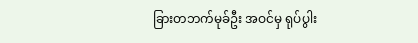ခြားတဘက်မုခ်ဦး အဝင်မှ ရုပ်ပွါး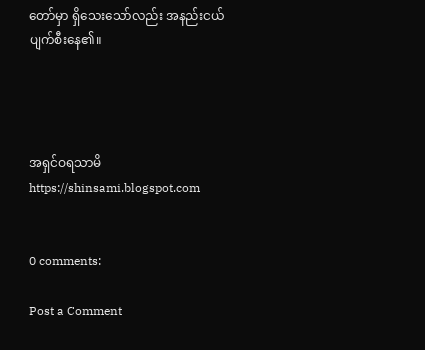တော်မှာ ရှိသေးသော်လည်း အနည်းငယ်ပျက်စီးနေ၏။




အရှင်ဝရသာမိ
https://shinsami.blogspot.com


0 comments:

Post a Comment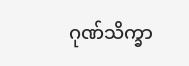ဂုဏ်သိက္ခာ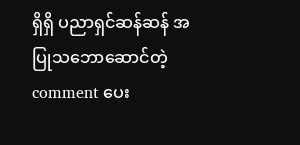ရှိရှိ ပညာရှင်ဆန်ဆန် အပြုသဘောဆောင်တဲ့ comment ပေး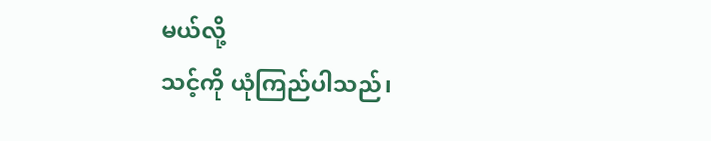မယ်လို့
သင့်ကို ယုံကြည်ပါသည်၊